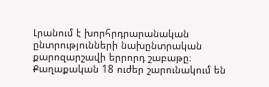Լրանում է խորհրդրարանական ընտրությունների նախընտրական քարոզարշավի երրորդ շաբաթը։ Քաղաքական 18 ուժեր շարունակում են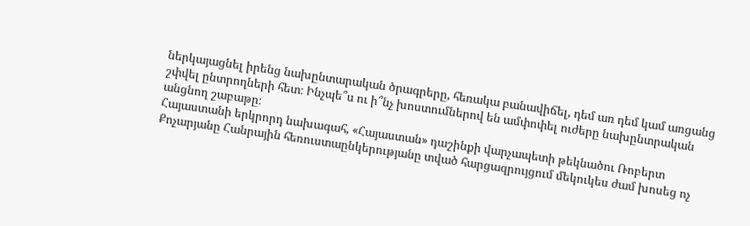ներկայացնել իրենց նախընտարական ծրագրերը, հեռակա բանավիճել, դեմ առ դեմ կամ առցանց շփվել ընտրողների հետ։ Ինչպե՞ս ու ի՞նչ խոստումներով են ամփոփել ուժերը նախընտրական անցնող շաբաթը։
Հայաստանի երկրորդ նախագահ, «Հայաստան» դաշինքի վարչապետի թեկնածու Ռոբերտ Քոչարյանը Հանրային հեռուստաընկերությանը տված հարցազրույցում մեկուկես ժամ խոսեց ոչ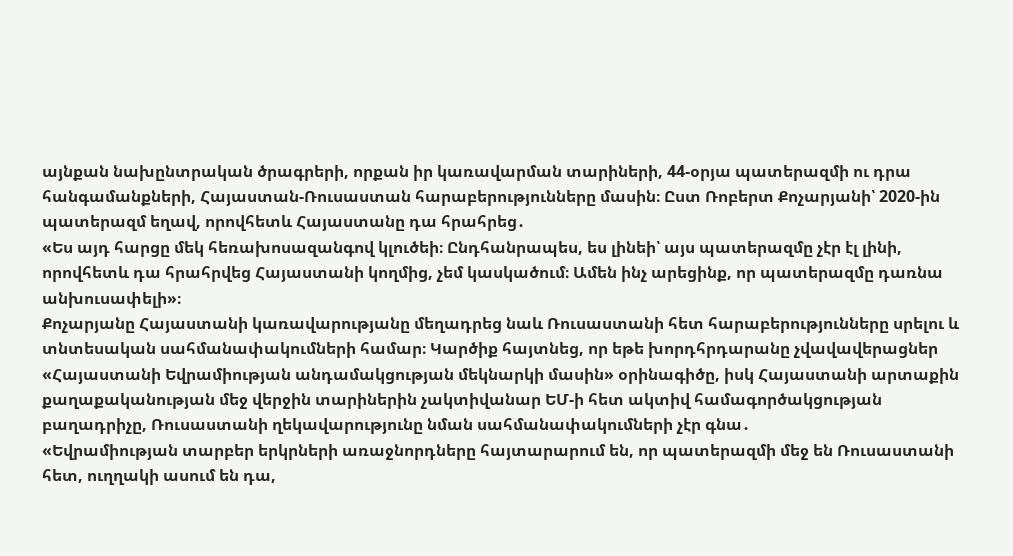այնքան նախընտրական ծրագրերի, որքան իր կառավարման տարիների, 44-օրյա պատերազմի ու դրա հանգամանքների, Հայաստան-Ռուսաստան հարաբերությունները մասին։ Ըստ Ռոբերտ Քոչարյանի՝ 2020-ին պատերազմ եղավ, որովհետև Հայաստանը դա հրահրեց․
«Ես այդ հարցը մեկ հեռախոսազանգով կլուծեի։ Ընդհանրապես, ես լինեի՝ այս պատերազմը չէր էլ լինի, որովհետև դա հրահրվեց Հայաստանի կողմից, չեմ կասկածում։ Ամեն ինչ արեցինք, որ պատերազմը դառնա անխուսափելի»։
Քոչարյանը Հայաստանի կառավարությանը մեղադրեց նաև Ռուսաստանի հետ հարաբերությունները սրելու և տնտեսական սահմանափակումների համար։ Կարծիք հայտնեց, որ եթե խորդհրդարանը չվավավերացներ «Հայաստանի Եվրամիության անդամակցության մեկնարկի մասին» օրինագիծը, իսկ Հայաստանի արտաքին քաղաքականության մեջ վերջին տարիներին չակտիվանար ԵՄ-ի հետ ակտիվ համագործակցության բաղադրիչը, Ռուսաստանի ղեկավարությունը նման սահմանափակումների չէր գնա․
«Եվրամիության տարբեր երկրների առաջնորդները հայտարարում են, որ պատերազմի մեջ են Ռուսաստանի հետ, ուղղակի ասում են դա,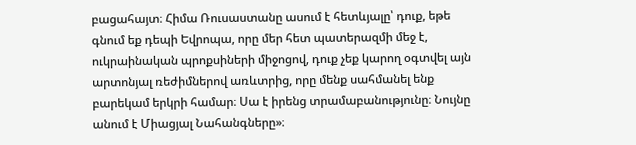բացահայտ։ Հիմա Ռուսաստանը ասում է հետևյալը՝ դուք, եթե գնում եք դեպի Եվրոպա, որը մեր հետ պատերազմի մեջ է, ուկրաինական պրոքսիների միջոցով, դուք չեք կարող օգտվել այն արտոնյալ ռեժիմներով առևտրից, որը մենք սահմանել ենք բարեկամ երկրի համար։ Սա է իրենց տրամաբանությունը։ Նույնը անում է Միացյալ Նահանգները»։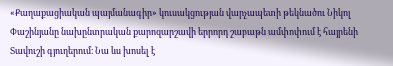«Քաղաքացիական պայմանագիր» կուսակցության վարչապետի թեկնածու Նիկոլ Փաշինյանը նախընտրական քարոզարշավի երրորդ շաբաթն ամփոփում է հայրենի Տավուշի գյուղերում։ Նա ևս խոսել է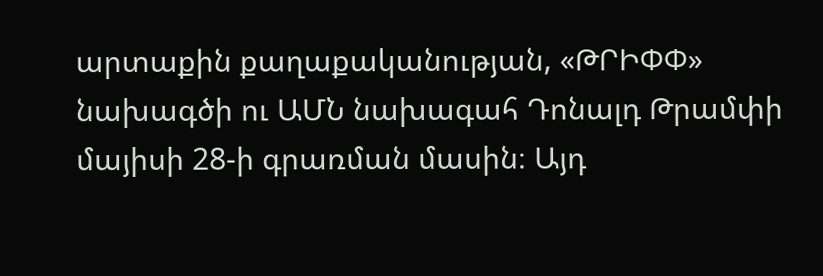արտաքին քաղաքականության, «ԹՐԻՓՓ» նախագծի ու ԱՄՆ նախագահ Դոնալդ Թրամփի մայիսի 28-ի գրառման մասին։ Այդ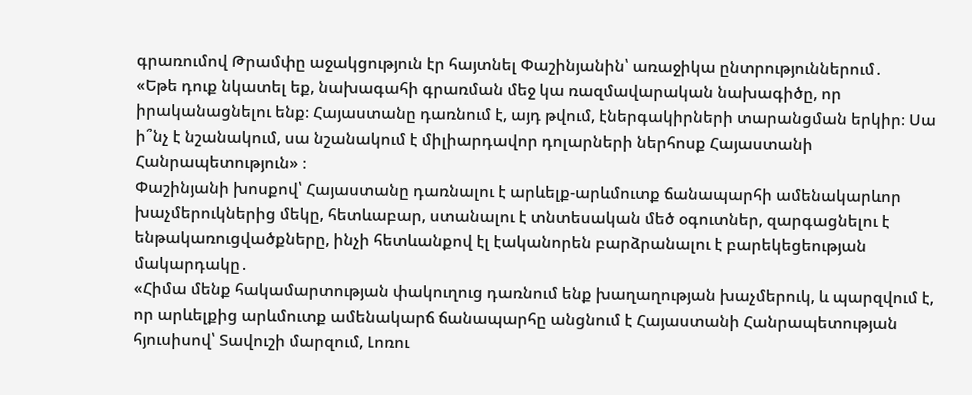գրառումով Թրամփը աջակցություն էր հայտնել Փաշինյանին՝ առաջիկա ընտրություններում․
«Եթե դուք նկատել եք, նախագահի գրառման մեջ կա ռազմավարական նախագիծը, որ իրականացնելու ենք։ Հայաստանը դառնում է, այդ թվում, էներգակիրների տարանցման երկիր։ Սա ի՞նչ է նշանակում, սա նշանակում է միլիարդավոր դոլարների ներհոսք Հայաստանի Հանրապետություն» ։
Փաշինյանի խոսքով՝ Հայաստանը դառնալու է արևելք-արևմուտք ճանապարհի ամենակարևոր խաչմերուկներից մեկը, հետևաբար, ստանալու է տնտեսական մեծ օգուտներ, զարգացնելու է ենթակառուցվածքները, ինչի հետևանքով էլ էականորեն բարձրանալու է բարեկեցեության մակարդակը․
«Հիմա մենք հակամարտության փակուղուց դառնում ենք խաղաղության խաչմերուկ, և պարզվում է, որ արևելքից արևմուտք ամենակարճ ճանապարհը անցնում է Հայաստանի Հանրապետության հյուսիսով՝ Տավուշի մարզում, Լոռու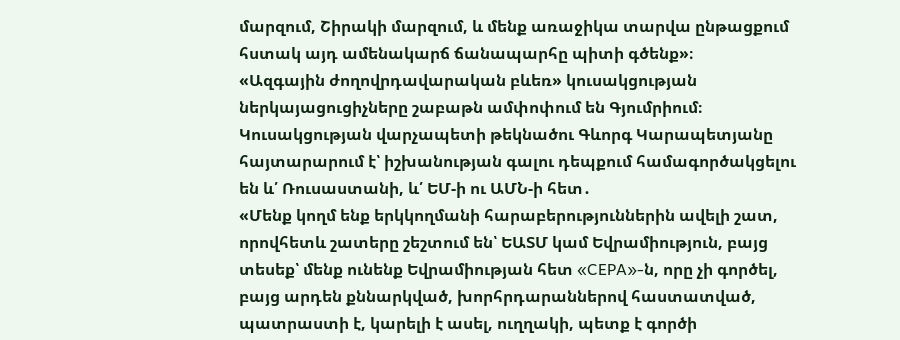մարզում, Շիրակի մարզում, և մենք առաջիկա տարվա ընթացքում հստակ այդ ամենակարճ ճանապարհը պիտի գծենք»։
«Ազգային ժողովրդավարական բևեռ» կուսակցության ներկայացուցիչները շաբաթն ամփոփում են Գյումրիում։ Կուսակցության վարչապետի թեկնածու Գևորգ Կարապետյանը հայտարարում է՝ իշխանության գալու դեպքում համագործակցելու են և՛ Ռուսաստանի, և՛ ԵՄ-ի ու ԱՄՆ-ի հետ․
«Մենք կողմ ենք երկկողմանի հարաբերություններին ավելի շատ, որովհետև շատերը շեշտում են՝ ԵԱՏՄ կամ Եվրամիություն, բայց տեսեք՝ մենք ունենք Եվրամիության հետ «CEPA»-ն, որը չի գործել, բայց արդեն քննարկված, խորհրդարաններով հաստատված, պատրաստի է, կարելի է ասել, ուղղակի, պետք է գործի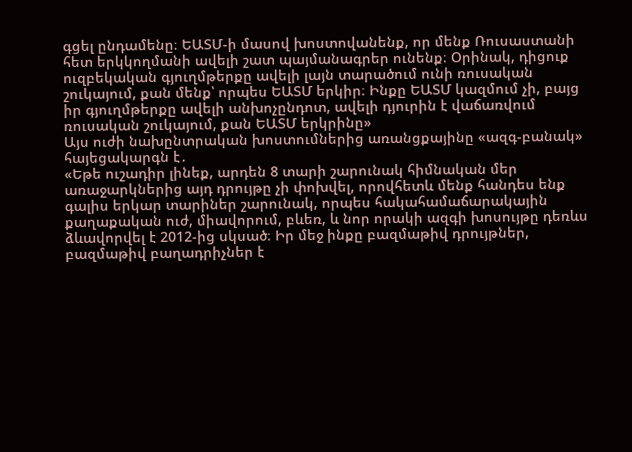գցել ընդամենը։ ԵԱՏՄ-ի մասով խոստովանենք, որ մենք Ռուսաստանի հետ երկկողմանի ավելի շատ պայմանագրեր ունենք։ Օրինակ, դիցուք ուզբեկական գյուղմթերքը ավելի լայն տարածում ունի ռուսական շուկայում, քան մենք՝ որպես ԵԱՏՄ երկիր։ Ինքը ԵԱՏՄ կազմում չի, բայց իր գյուղմթերքը ավելի անխոչընդոտ, ավելի դյուրին է վաճառվում ռուսական շուկայում, քան ԵԱՏՄ երկրինը»
Այս ուժի նախընտրական խոստումներից առանցքայինը «ազգ-բանակ» հայեցակարգն է․
«Եթե ուշադիր լինեք, արդեն 8 տարի շարունակ հիմնական մեր առաջարկներից այդ դրույթը չի փոխվել, որովհետև մենք հանդես ենք գալիս երկար տարիներ շարունակ, որպես հակահամաճարակային քաղաքական ուժ, միավորում, բևեռ, և նոր որակի ազգի խոսույթը դեռևս ձևավորվել է 2012-ից սկսած։ Իր մեջ ինքը բազմաթիվ դրույթներ, բազմաթիվ բաղադրիչներ է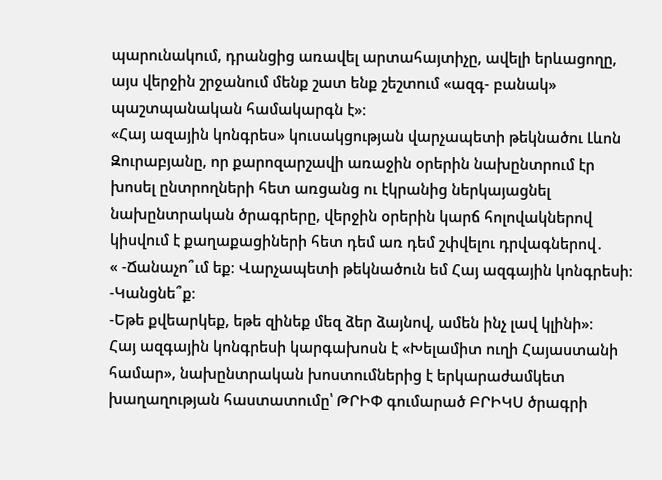պարունակում, դրանցից առավել արտահայտիչը, ավելի երևացողը, այս վերջին շրջանում մենք շատ ենք շեշտում «ազգ- բանակ» պաշտպանական համակարգն է»։
«Հայ ազային կոնգրես» կուսակցության վարչապետի թեկնածու Լևոն Զուրաբյանը, որ քարոզարշավի առաջին օրերին նախընտրում էր խոսել ընտրողների հետ առցանց ու էկրանից ներկայացնել նախընտրական ծրագրերը, վերջին օրերին կարճ հոլովակներով կիսվում է քաղաքացիների հետ դեմ առ դեմ շփվելու դրվագներով․
« -Ճանաչո՞ւմ եք։ Վարչապետի թեկնածուն եմ Հայ ազգային կոնգրեսի։
-Կանցնե՞ք։
-Եթե քվեարկեք, եթե զինեք մեզ ձեր ձայնով, ամեն ինչ լավ կլինի»։
Հայ ազգային կոնգրեսի կարգախոսն է «Խելամիտ ուղի Հայաստանի համար», նախընտրական խոստումներից է երկարաժամկետ խաղաղության հաստատումը՝ ԹՐԻՓ գումարած ԲՐԻԿՍ ծրագրի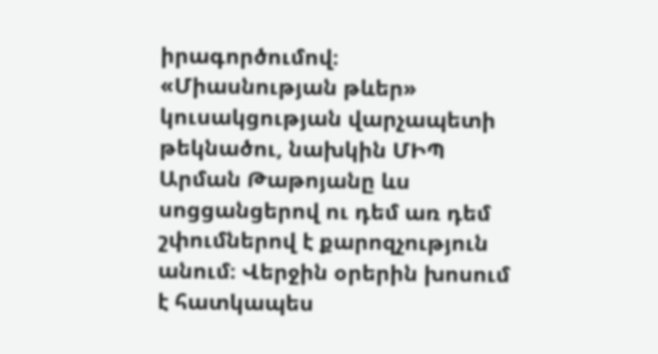իրագործումով։
«Միասնության թևեր» կուսակցության վարչապետի թեկնածու, նախկին ՄԻՊ Արման Թաթոյանը ևս սոցցանցերով ու դեմ առ դեմ շփումներով է քարոզչություն անում։ Վերջին օրերին խոսում է հատկապես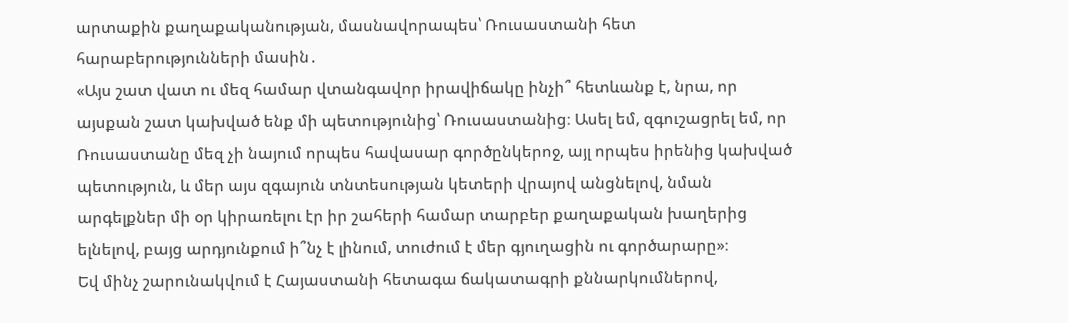արտաքին քաղաքականության, մասնավորապես՝ Ռուսաստանի հետ հարաբերությունների մասին․
«Այս շատ վատ ու մեզ համար վտանգավոր իրավիճակը ինչի՞ հետևանք է, նրա, որ այսքան շատ կախված ենք մի պետությունից՝ Ռուսաստանից։ Ասել եմ, զգուշացրել եմ, որ Ռուսաստանը մեզ չի նայում որպես հավասար գործընկերոջ, այլ որպես իրենից կախված պետություն, և մեր այս զգայուն տնտեսության կետերի վրայով անցնելով, նման արգելքներ մի օր կիրառելու էր իր շահերի համար տարբեր քաղաքական խաղերից ելնելով, բայց արդյունքում ի՞նչ է լինում, տուժում է մեր գյուղացին ու գործարարը»։
Եվ մինչ շարունակվում է Հայաստանի հետագա ճակատագրի քննարկումներով,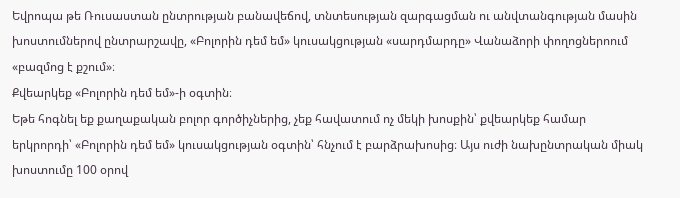Եվրոպա թե Ռուսաստան ընտրության բանավեճով, տնտեսության զարգացման ու անվտանգության մասին խոստումներով ընտրարշավը, «Բոլորին դեմ եմ» կուսակցության «սարդմարդը» Վանաձորի փողոցներոում «բազմոց է քշում»։
Քվեարկեք «Բոլորին դեմ եմ»-ի օգտին։
Եթե հոգնել եք քաղաքական բոլոր գործիչներից, չեք հավատում ոչ մեկի խոսքին՝ քվեարկեք համար երկրորդի՝ «Բոլորին դեմ եմ» կուսակցության օգտին՝ հնչում է բարձրախոսից։ Այս ուժի նախընտրական միակ խոստումը 100 օրով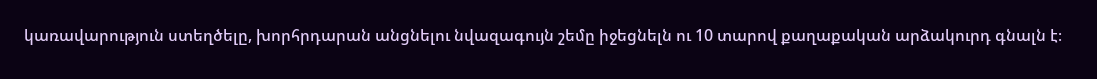կառավարություն ստեղծելը, խորհրդարան անցնելու նվազագույն շեմը իջեցնելն ու 10 տարով քաղաքական արձակուրդ գնալն է։